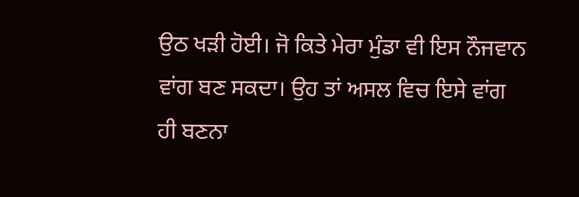ਉਠ ਖੜੀ ਹੋਈ। ਜੋ ਕਿਤੇ ਮੇਰਾ ਮੁੰਡਾ ਵੀ ਇਸ ਨੌਜਵਾਨ ਵਾਂਗ ਬਣ ਸਕਦਾ। ਉਹ ਤਾਂ ਅਸਲ ਵਿਚ ਇਸੇ ਵਾਂਗ ਹੀ ਬਣਨਾ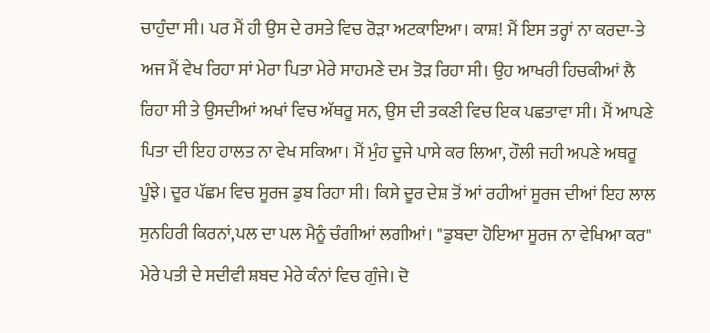ਚਾਹੁੰਦਾ ਸੀ। ਪਰ ਮੈਂ ਹੀ ਉਸ ਦੇ ਰਸਤੇ ਵਿਚ ਰੋੜਾ ਅਟਕਾਇਆ। ਕਾਸ਼! ਮੈਂ ਇਸ ਤਰ੍ਹਾਂ ਨਾ ਕਰਦਾ-ਤੇ ਅਜ ਮੈਂ ਵੇਖ ਰਿਹਾ ਸਾਂ ਮੇਰਾ ਪਿਤਾ ਮੇਰੇ ਸਾਹਮਣੇ ਦਮ ਤੋੜ ਰਿਹਾ ਸੀ। ਉਹ ਆਖਰੀ ਹਿਚਕੀਆਂ ਲੈ ਰਿਹਾ ਸੀ ਤੇ ਉਸਦੀਆਂ ਅਖਾਂ ਵਿਚ ਅੱਥਰੂ ਸਨ, ਉਸ ਦੀ ਤਕਣੀ ਵਿਚ ਇਕ ਪਛਤਾਵਾ ਸੀ। ਮੈਂ ਆਪਣੇ ਪਿਤਾ ਦੀ ਇਹ ਹਾਲਤ ਨਾ ਵੇਖ ਸਕਿਆ। ਮੈਂ ਮੁੰਹ ਦੂਜੇ ਪਾਸੇ ਕਰ ਲਿਆ, ਹੌਲੀ ਜਹੀ ਅਪਣੇ ਅਥਰੂ ਪੂੰਝੇ। ਦੂਰ ਪੱਛਮ ਵਿਚ ਸੂਰਜ ਡੁਬ ਰਿਹਾ ਸੀ। ਕਿਸੇ ਦੂਰ ਦੇਸ਼ ਤੋਂ ਆਂ ਰਹੀਆਂ ਸੂਰਜ ਦੀਆਂ ਇਹ ਲਾਲ ਸੁਨਹਿਰੀ ਕਿਰਨਾਂ,ਪਲ ਦਾ ਪਲ ਮੈਨੂੰ ਚੰਗੀਆਂ ਲਗੀਆਂ। "ਡੁਬਦਾ ਹੋਇਆ ਸੂਰਜ ਨਾ ਵੇਖਿਆ ਕਰ" ਮੇਰੇ ਪਤੀ ਦੇ ਸਦੀਵੀ ਸ਼ਬਦ ਮੇਰੇ ਕੰਨਾਂ ਵਿਚ ਗੁੰਜੇ। ਦੋ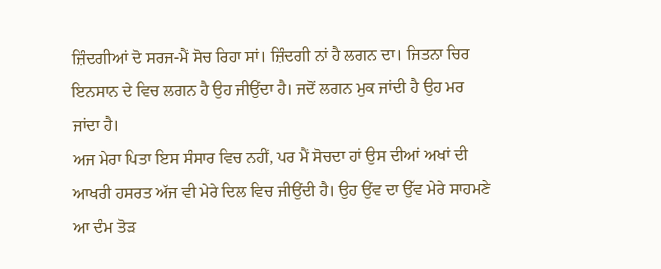ਜ਼ਿੰਦਗੀਆਂ ਦੋ ਸਰਜ-ਮੈਂ ਸੋਚ ਰਿਹਾ ਸਾਂ। ਜ਼ਿੰਦਗੀ ਨਾਂ ਹੈ ਲਗਨ ਦਾ। ਜਿਤਨਾ ਚਿਰ ਇਨਸਾਨ ਦੇ ਵਿਚ ਲਗਨ ਹੈ ਉਹ ਜੀਉਂਦਾ ਹੈ। ਜਦੋਂ ਲਗਨ ਮੁਕ ਜਾਂਦੀ ਹੈ ਉਹ ਮਰ ਜਾਂਦਾ ਹੈ।
ਅਜ ਮੇਰਾ ਪਿਤਾ ਇਸ ਸੰਸਾਰ ਵਿਚ ਨਹੀਂ, ਪਰ ਮੈਂ ਸੋਚਦਾ ਹਾਂ ਉਸ ਦੀਆਂ ਅਖਾਂ ਦੀ ਆਖਰੀ ਹਸਰਤ ਅੱਜ ਵੀ ਮੇਰੇ ਦਿਲ ਵਿਚ ਜੀਉਂਦੀ ਹੈ। ਉਹ ਉਂਵ ਦਾ ਉੱਵ ਮੇਰੇ ਸਾਹਮਣੇ ਆ ਦੰਮ ਤੋੜ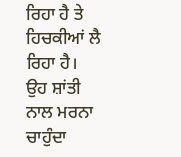ਰਿਹਾ ਹੈ ਤੇ ਹਿਚਕੀਆਂ ਲੈ ਰਿਹਾ ਹੈ। ਉਹ ਸ਼ਾਂਤੀ ਨਾਲ ਮਰਨਾ ਚਾਹੁੰਦਾ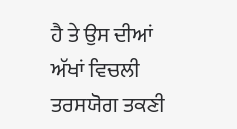ਹੈ ਤੇ ਉਸ ਦੀਆਂ ਅੱਖਾਂ ਵਿਚਲੀ ਤਰਸਯੋਗ ਤਕਣੀ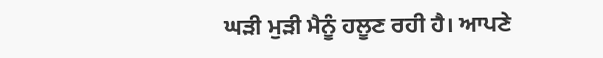ਘੜੀ ਮੁੜੀ ਮੈਨੂੰ ਹਲੂਣ ਰਹੀ ਹੈ। ਆਪਣੇ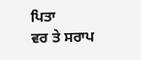ਪਿਤਾ
ਵਰ ਤੇ ਸਰਾਪ